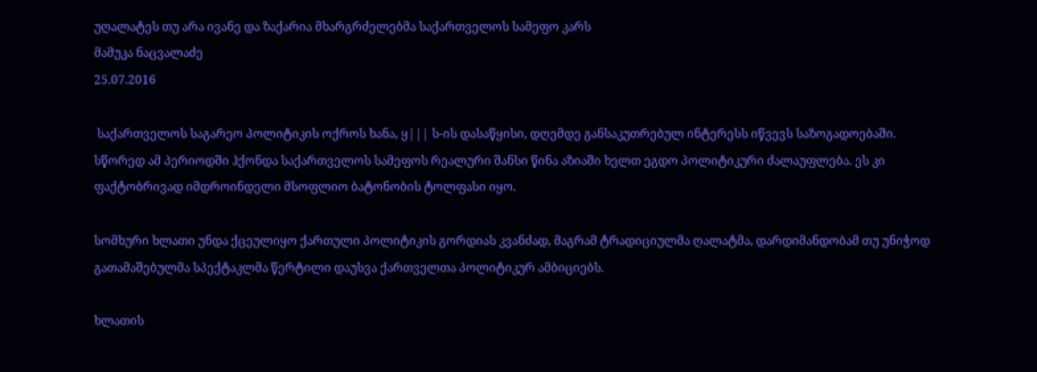უღალატეს თუ არა ივანე და ზაქარია მხარგრძელებმა საქართველოს სამეფო კარს
მამუკა ნაცვალაძე
25.07.2016

 საქართველოს საგარეო პოლიტიკის ოქროს ხანა, ყ||| ს-ის დასაწყისი, დღემდე განსაკუთრებულ ინტერესს იწვევს საზოგადოებაში. სწორედ ამ პერიოდში ჰქონდა საქართველოს სამეფოს რეალური შანსი წინა აზიაში ხელთ ეგდო პოლიტიკური ძალაუფლება. ეს კი ფაქტობრივად იმდროინდელი მსოფლიო ბატონობის ტოლფასი იყო.

სომხური ხლათი უნდა ქცეულიყო ქართული პოლიტიკის გორდიას კვანძად, მაგრამ ტრადიციულმა ღალატმა, დარდიმანდობამ თუ უნიჭოდ გათამაშებულმა სპექტაკლმა წერტილი დაუსვა ქართველთა პოლიტიკურ ამბიციებს.

ხლათის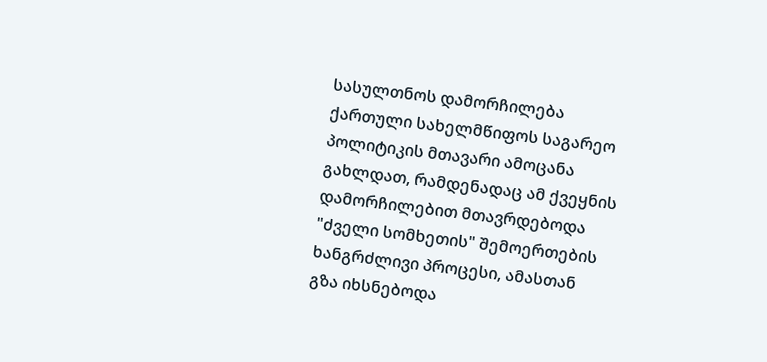სასულთნოს დამორჩილება ქართული სახელმწიფოს საგარეო პოლიტიკის მთავარი ამოცანა გახლდათ, რამდენადაც ამ ქვეყნის დამორჩილებით მთავრდებოდა "ძველი სომხეთის" შემოერთების ხანგრძლივი პროცესი, ამასთან გზა იხსნებოდა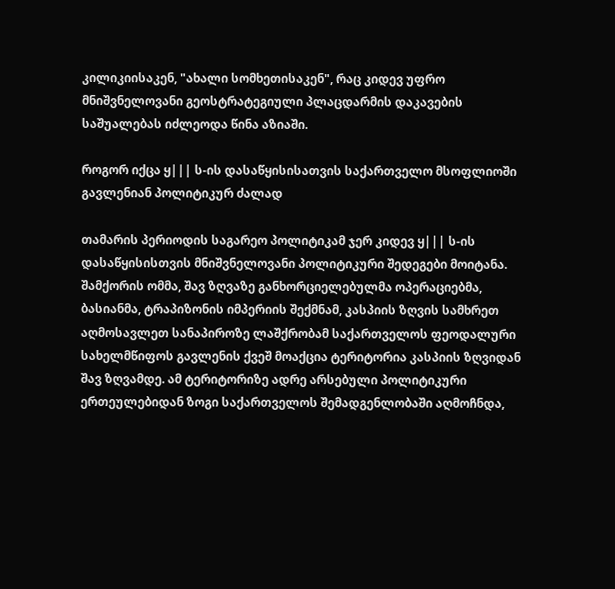კილიკიისაკენ, "ახალი სომხეთისაკენ", რაც კიდევ უფრო მნიშვნელოვანი გეოსტრატეგიული პლაცდარმის დაკავების საშუალებას იძლეოდა წინა აზიაში.

როგორ იქცა ყ||| ს-ის დასაწყისისათვის საქართველო მსოფლიოში გავლენიან პოლიტიკურ ძალად

თამარის პერიოდის საგარეო პოლიტიკამ ჯერ კიდევ ყ||| ს-ის დასაწყისისთვის მნიშვნელოვანი პოლიტიკური შედეგები მოიტანა. შამქორის ომმა, შავ ზღვაზე განხორციელებულმა ოპერაციებმა, ბასიანმა, ტრაპიზონის იმპერიის შექმნამ, კასპიის ზღვის სამხრეთ აღმოსავლეთ სანაპიროზე ლაშქრობამ საქართველოს ფეოდალური სახელმწიფოს გავლენის ქვეშ მოაქცია ტერიტორია კასპიის ზღვიდან შავ ზღვამდე. ამ ტერიტორიზე ადრე არსებული პოლიტიკური ერთეულებიდან ზოგი საქართველოს შემადგენლობაში აღმოჩნდა,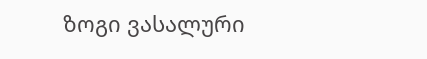ზოგი ვასალური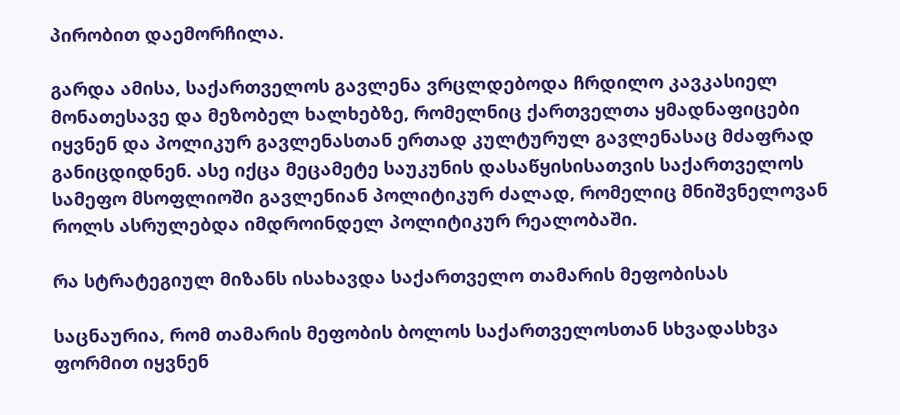პირობით დაემორჩილა.

გარდა ამისა, საქართველოს გავლენა ვრცლდებოდა ჩრდილო კავკასიელ მონათესავე და მეზობელ ხალხებზე, რომელნიც ქართველთა ყმადნაფიცები იყვნენ და პოლიკურ გავლენასთან ერთად კულტურულ გავლენასაც მძაფრად განიცდიდნენ. ასე იქცა მეცამეტე საუკუნის დასაწყისისათვის საქართველოს სამეფო მსოფლიოში გავლენიან პოლიტიკურ ძალად, რომელიც მნიშვნელოვან როლს ასრულებდა იმდროინდელ პოლიტიკურ რეალობაში.

რა სტრატეგიულ მიზანს ისახავდა საქართველო თამარის მეფობისას

საცნაურია, რომ თამარის მეფობის ბოლოს საქართველოსთან სხვადასხვა ფორმით იყვნენ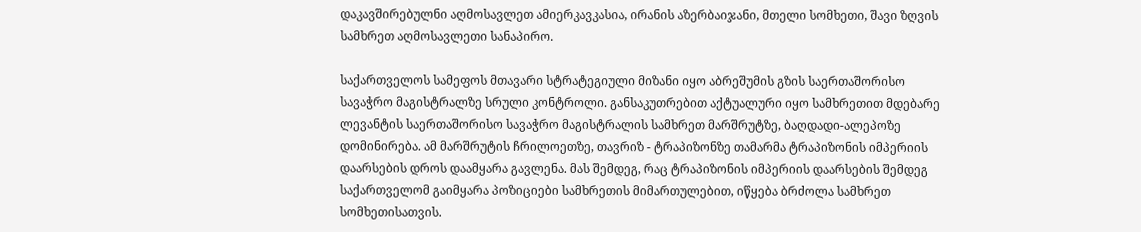დაკავშირებულნი აღმოსავლეთ ამიერკავკასია, ირანის აზერბაიჯანი, მთელი სომხეთი, შავი ზღვის სამხრეთ აღმოსავლეთი სანაპირო.

საქართველოს სამეფოს მთავარი სტრატეგიული მიზანი იყო აბრეშუმის გზის საერთაშორისო სავაჭრო მაგისტრალზე სრული კონტროლი. განსაკუთრებით აქტუალური იყო სამხრეთით მდებარე ლევანტის საერთაშორისო სავაჭრო მაგისტრალის სამხრეთ მარშრუტზე, ბაღდადი-ალეპოზე დომინირება. ამ მარშრუტის ჩრილოეთზე, თავრიზ - ტრაპიზონზე თამარმა ტრაპიზონის იმპერიის დაარსების დროს დაამყარა გავლენა. მას შემდეგ, რაც ტრაპიზონის იმპერიის დაარსების შემდეგ საქართველომ გაიმყარა პოზიციები სამხრეთის მიმართულებით, იწყება ბრძოლა სამხრეთ სომხეთისათვის.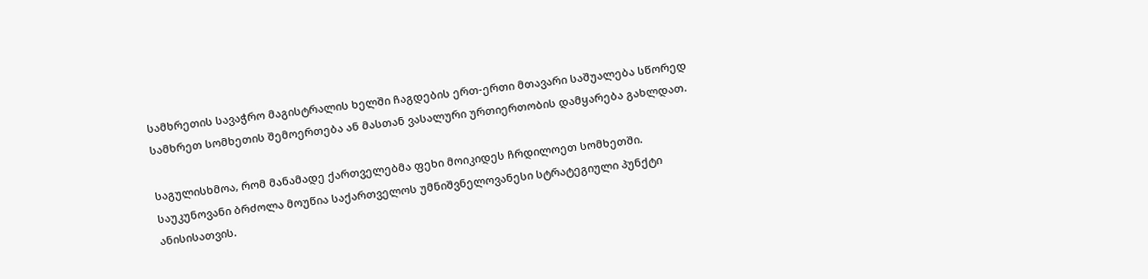სამხრეთის სავაჭრო მაგისტრალის ხელში ჩაგდების ერთ-ერთი მთავარი საშუალება სწორედ სამხრეთ სომხეთის შემოერთება ან მასთან ვასალური ურთიერთობის დამყარება გახლდათ.

საგულისხმოა, რომ მანამადე ქართველებმა ფეხი მოიკიდეს ჩრდილოეთ სომხეთში. საუკუნოვანი ბრძოლა მოუწია საქართველოს უმნიშვნელოვანესი სტრატეგიული პუნქტი ანისისათვის.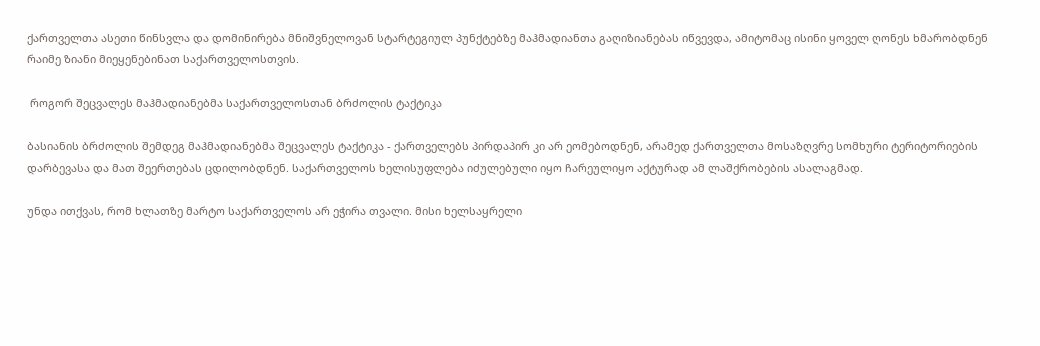ქართველთა ასეთი წინსვლა და დომინირება მნიშვნელოვან სტარტეგიულ პუნქტებზე მაჰმადიანთა გაღიზიანებას იწვევდა, ამიტომაც ისინი ყოველ ღონეს ხმარობდნენ რაიმე ზიანი მიეყენებინათ საქართველოსთვის.

 როგორ შეცვალეს მაჰმადიანებმა საქართველოსთან ბრძოლის ტაქტიკა

ბასიანის ბრძოლის შემდეგ მაჰმადიანებმა შეცვალეს ტაქტიკა - ქართველებს პირდაპირ კი არ ეომებოდნენ, არამედ ქართველთა მოსაზღვრე სომხური ტერიტორიების დარბევასა და მათ შეერთებას ცდილობდნენ. საქართველოს ხელისუფლება იძულებული იყო ჩარეულიყო აქტურად ამ ლაშქრობების ასალაგმად.

უნდა ითქვას, რომ ხლათზე მარტო საქართველოს არ ეჭირა თვალი. მისი ხელსაყრელი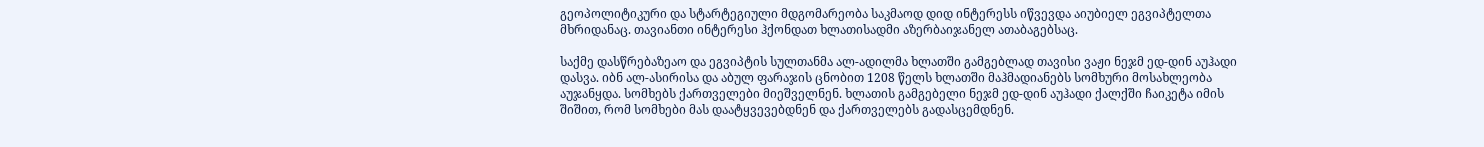გეოპოლიტიკური და სტარტეგიული მდგომარეობა საკმაოდ დიდ ინტერესს იწვევდა აიუბიელ ეგვიპტელთა მხრიდანაც. თავიანთი ინტერესი ჰქონდათ ხლათისადმი აზერბაიჯანელ ათაბაგებსაც.

საქმე დასწრებაზეაო და ეგვიპტის სულთანმა ალ-ადილმა ხლათში გამგებლად თავისი ვაჟი ნეჯმ ედ-დინ აუჰადი დასვა. იბნ ალ-ასირისა და აბულ ფარაჯის ცნობით 1208 წელს ხლათში მაჰმადიანებს სომხური მოსახლეობა აუჯანყდა. სომხებს ქართველები მიეშველნენ. ხლათის გამგებელი ნეჯმ ედ-დინ აუჰადი ქალქში ჩაიკეტა იმის შიშით, რომ სომხები მას დაატყვევებდნენ და ქართველებს გადასცემდნენ.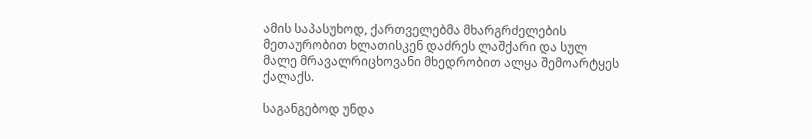ამის საპასუხოდ, ქართველებმა მხარგრძელების მეთაურობით ხლათისკენ დაძრეს ლაშქარი და სულ მალე მრავალრიცხოვანი მხედრობით ალყა შემოარტყეს ქალაქს.

საგანგებოდ უნდა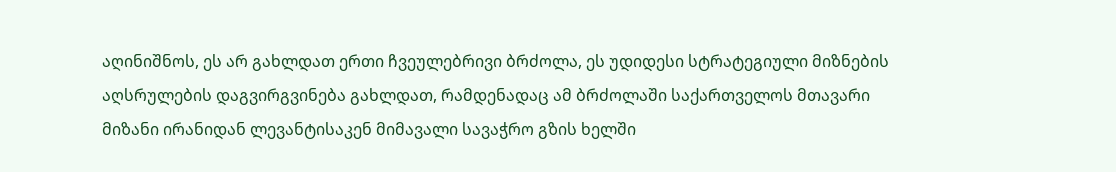აღინიშნოს, ეს არ გახლდათ ერთი ჩვეულებრივი ბრძოლა, ეს უდიდესი სტრატეგიული მიზნების აღსრულების დაგვირგვინება გახლდათ, რამდენადაც ამ ბრძოლაში საქართველოს მთავარი მიზანი ირანიდან ლევანტისაკენ მიმავალი სავაჭრო გზის ხელში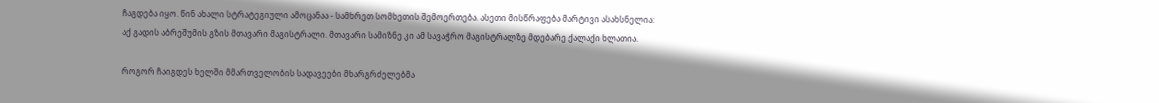ჩაგდება იყო. წინ ახალი სტრატეგიული ამოცანაა - სამხრეთ სომხეთის შემოერთება. ასეთი მისწრაფება მარტივი ასახსნელია: აქ გადის აბრეშუმის გზის მთავარი მაგისტრალი. მთავარი სამიზნე კი ამ სავაჭრო მაგისტრალზე მდებარე ქალაქი ხლათია.

როგორ ჩაიგდეს ხელში მმართველობის სადავეები მხარგრძელებმა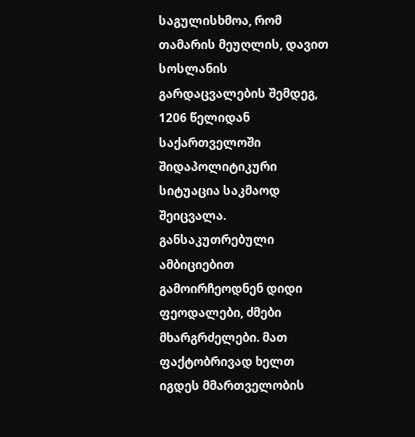საგულისხმოა, რომ თამარის მეუღლის, დავით სოსლანის გარდაცვალების შემდეგ, 1206 წელიდან საქართველოში შიდაპოლიტიკური სიტუაცია საკმაოდ შეიცვალა. განსაკუთრებული ამბიციებით გამოირჩეოდნენ დიდი ფეოდალები, ძმები მხარგრძელები. მათ ფაქტობრივად ხელთ იგდეს მმართველობის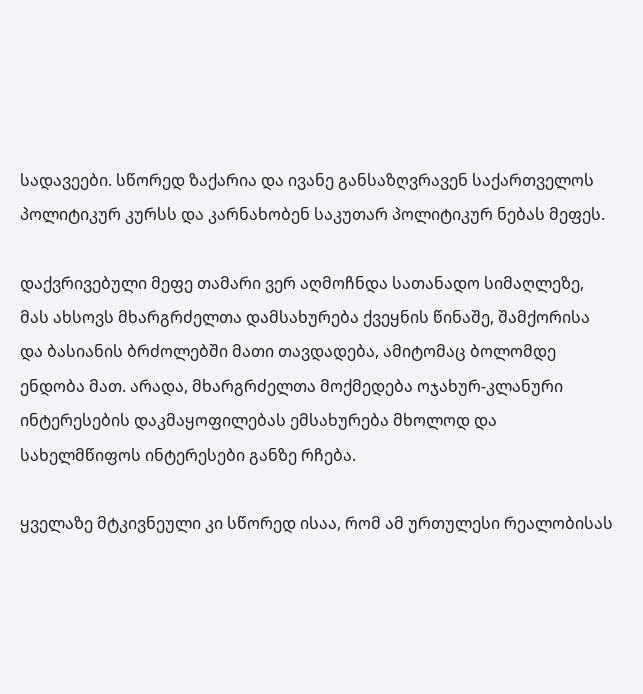სადავეები. სწორედ ზაქარია და ივანე განსაზღვრავენ საქართველოს პოლიტიკურ კურსს და კარნახობენ საკუთარ პოლიტიკურ ნებას მეფეს.

დაქვრივებული მეფე თამარი ვერ აღმოჩნდა სათანადო სიმაღლეზე, მას ახსოვს მხარგრძელთა დამსახურება ქვეყნის წინაშე, შამქორისა და ბასიანის ბრძოლებში მათი თავდადება, ამიტომაც ბოლომდე ენდობა მათ. არადა, მხარგრძელთა მოქმედება ოჯახურ-კლანური ინტერესების დაკმაყოფილებას ემსახურება მხოლოდ და სახელმწიფოს ინტერესები განზე რჩება.

ყველაზე მტკივნეული კი სწორედ ისაა, რომ ამ ურთულესი რეალობისას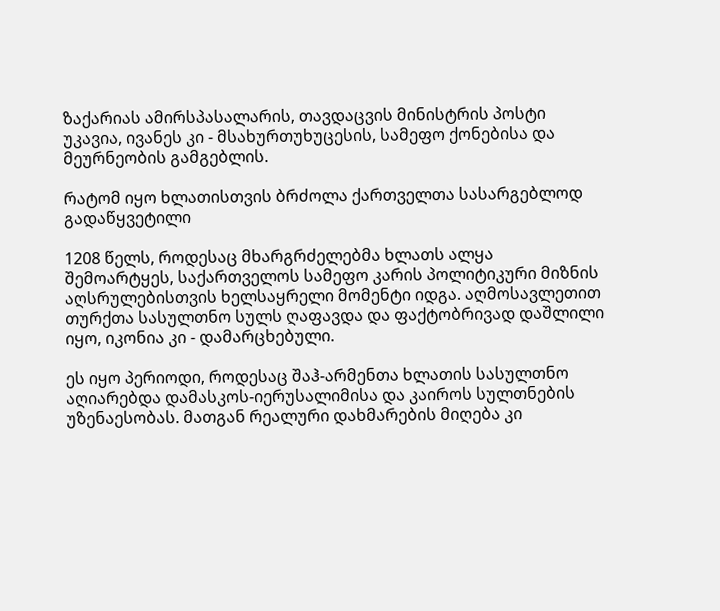ზაქარიას ამირსპასალარის, თავდაცვის მინისტრის პოსტი უკავია, ივანეს კი - მსახურთუხუცესის, სამეფო ქონებისა და მეურნეობის გამგებლის.

რატომ იყო ხლათისთვის ბრძოლა ქართველთა სასარგებლოდ გადაწყვეტილი

1208 წელს, როდესაც მხარგრძელებმა ხლათს ალყა შემოარტყეს, საქართველოს სამეფო კარის პოლიტიკური მიზნის აღსრულებისთვის ხელსაყრელი მომენტი იდგა. აღმოსავლეთით თურქთა სასულთნო სულს ღაფავდა და ფაქტობრივად დაშლილი იყო, იკონია კი - დამარცხებული.

ეს იყო პერიოდი, როდესაც შაჰ-არმენთა ხლათის სასულთნო აღიარებდა დამასკოს-იერუსალიმისა და კაიროს სულთნების უზენაესობას. მათგან რეალური დახმარების მიღება კი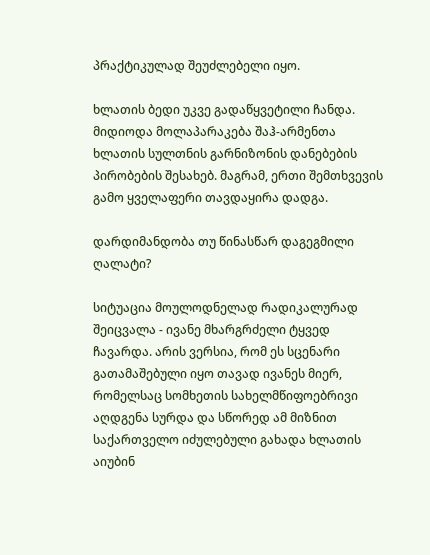პრაქტიკულად შეუძლებელი იყო.

ხლათის ბედი უკვე გადაწყვეტილი ჩანდა. მიდიოდა მოლაპარაკება შაჰ-არმენთა ხლათის სულთნის გარნიზონის დანებების პირობების შესახებ. მაგრამ, ერთი შემთხვევის გამო ყველაფერი თავდაყირა დადგა.

დარდიმანდობა თუ წინასწარ დაგეგმილი ღალატი?

სიტუაცია მოულოდნელად რადიკალურად შეიცვალა - ივანე მხარგრძელი ტყვედ ჩავარდა. არის ვერსია, რომ ეს სცენარი გათამაშებული იყო თავად ივანეს მიერ, რომელსაც სომხეთის სახელმწიფოებრივი აღდგენა სურდა და სწორედ ამ მიზნით საქართველო იძულებული გახადა ხლათის აიუბინ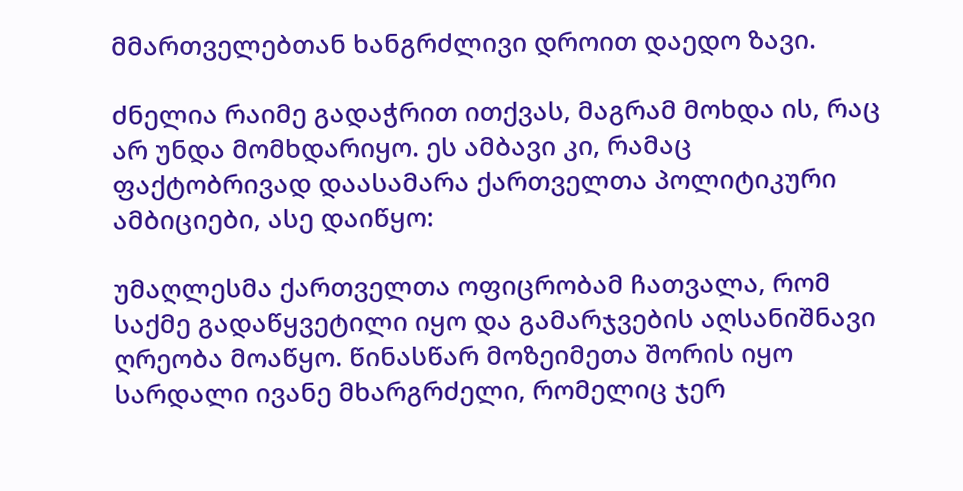მმართველებთან ხანგრძლივი დროით დაედო ზავი.

ძნელია რაიმე გადაჭრით ითქვას, მაგრამ მოხდა ის, რაც არ უნდა მომხდარიყო. ეს ამბავი კი, რამაც ფაქტობრივად დაასამარა ქართველთა პოლიტიკური ამბიციები, ასე დაიწყო:

უმაღლესმა ქართველთა ოფიცრობამ ჩათვალა, რომ საქმე გადაწყვეტილი იყო და გამარჯვების აღსანიშნავი ღრეობა მოაწყო. წინასწარ მოზეიმეთა შორის იყო სარდალი ივანე მხარგრძელი, რომელიც ჯერ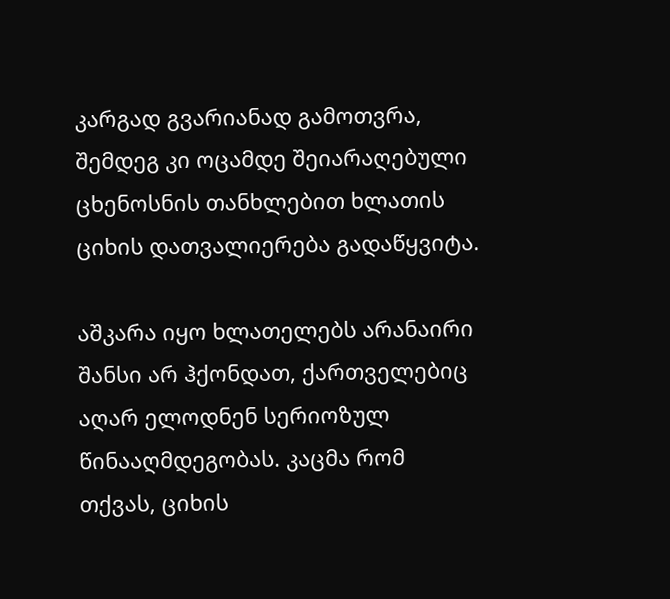კარგად გვარიანად გამოთვრა, შემდეგ კი ოცამდე შეიარაღებული ცხენოსნის თანხლებით ხლათის ციხის დათვალიერება გადაწყვიტა.

აშკარა იყო ხლათელებს არანაირი შანსი არ ჰქონდათ, ქართველებიც აღარ ელოდნენ სერიოზულ წინააღმდეგობას. კაცმა რომ თქვას, ციხის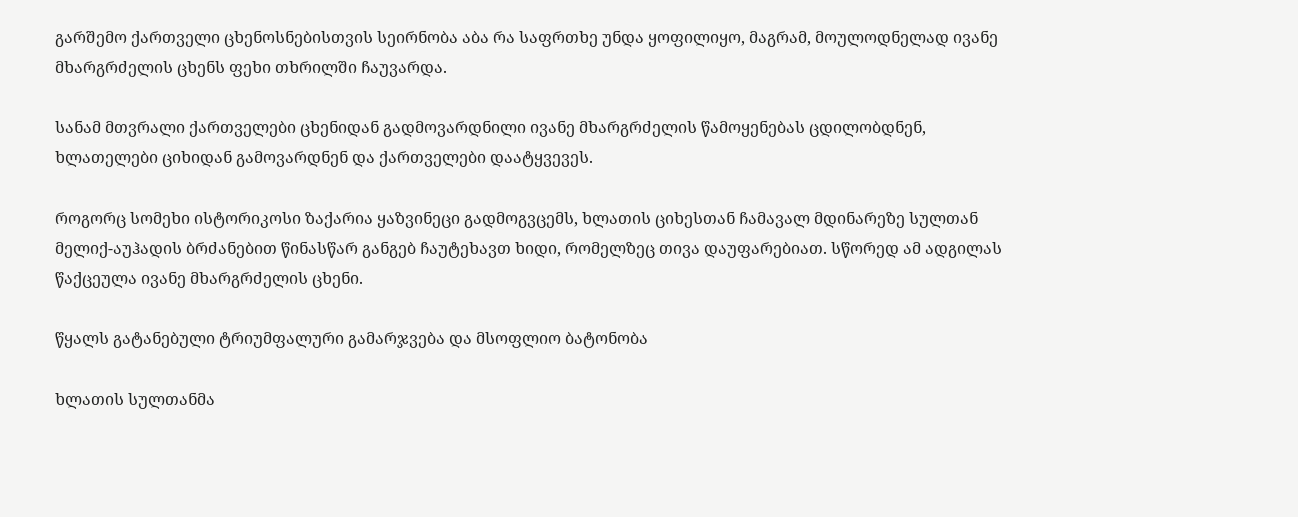გარშემო ქართველი ცხენოსნებისთვის სეირნობა აბა რა საფრთხე უნდა ყოფილიყო, მაგრამ, მოულოდნელად ივანე მხარგრძელის ცხენს ფეხი თხრილში ჩაუვარდა.

სანამ მთვრალი ქართველები ცხენიდან გადმოვარდნილი ივანე მხარგრძელის წამოყენებას ცდილობდნენ, ხლათელები ციხიდან გამოვარდნენ და ქართველები დაატყვევეს.

როგორც სომეხი ისტორიკოსი ზაქარია ყაზვინეცი გადმოგვცემს, ხლათის ციხესთან ჩამავალ მდინარეზე სულთან მელიქ-აუჰადის ბრძანებით წინასწარ განგებ ჩაუტეხავთ ხიდი, რომელზეც თივა დაუფარებიათ. სწორედ ამ ადგილას წაქცეულა ივანე მხარგრძელის ცხენი.

წყალს გატანებული ტრიუმფალური გამარჯვება და მსოფლიო ბატონობა

ხლათის სულთანმა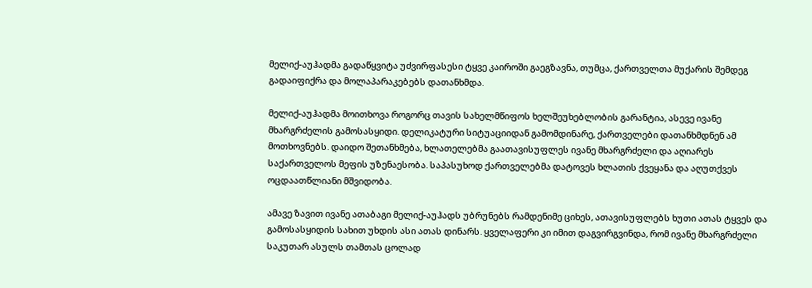მელიქ-აუჰადმა გადაწყვიტა უძვირფასესი ტყვე კაიროში გაეგზავნა, თუმცა, ქართველთა მუქარის შემდეგ გადაიფიქრა და მოლაპარაკებებს დათანხმდა.

მელიქ-აუჰადმა მოითხოვა როგორც თავის სახელმწიფოს ხელშეუხებლობის გარანტია, ასევე ივანე მხარგრძელის გამოსასყიდი. დელიკატური სიტუაციიდან გამომდინარე, ქართველები დათანხმდნენ ამ მოთხოვნებს. დაიდო შეთანხმება, ხლათელებმა გაათავისუფლეს ივანე მხარგრძელი და აღიარეს საქართველოს მეფის უზენაესობა. საპასუხოდ ქართველებმა დატოვეს ხლათის ქვეყანა და აღუთქვეს ოცდაათწლიანი მშვიდობა.

ამავე ზავით ივანე ათაბაგი მელიქ-აუჰადს უბრუნებს რამდენიმე ციხეს, ათავისუფლებს ხუთი ათას ტყვეს და გამოსასყიდის სახით უხდის ასი ათას დინარს. ყველაფერი კი იმით დაგვირგვინდა, რომ ივანე მხარგრძელი საკუთარ ასულს თამთას ცოლად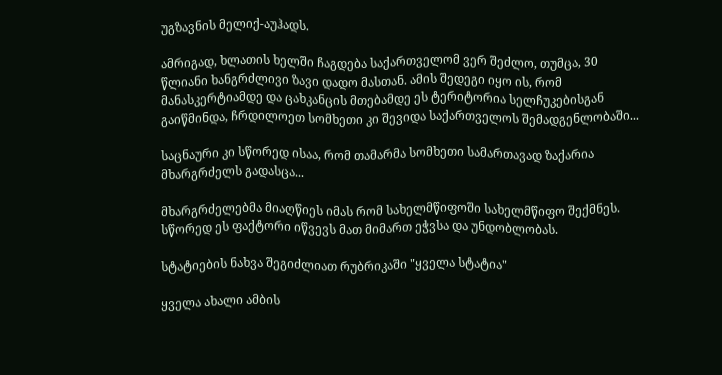უგზავნის მელიქ-აუჰადს.

ამრიგად, ხლათის ხელში ჩაგდება საქართველომ ვერ შეძლო, თუმცა, 30 წლიანი ხანგრძლივი ზავი დადო მასთან. ამის შედეგი იყო ის, რომ მანასკერტიამდე და ცახკანცის მთებამდე ეს ტერიტორია სელჩუკებისგან გაიწმინდა, ჩრდილოეთ სომხეთი კი შევიდა საქართველოს შემადგენლობაში...

საცნაური კი სწორედ ისაა, რომ თამარმა სომხეთი სამართავად ზაქარია მხარგრძელს გადასცა...

მხარგრძელებმა მიაღწიეს იმას რომ სახელმწიფოში სახელმწიფო შექმნეს. სწორედ ეს ფაქტორი იწვევს მათ მიმართ ეჭვსა და უნდობლობას.

სტატიების ნახვა შეგიძლიათ რუბრიკაში "ყველა სტატია"

ყველა ახალი ამბის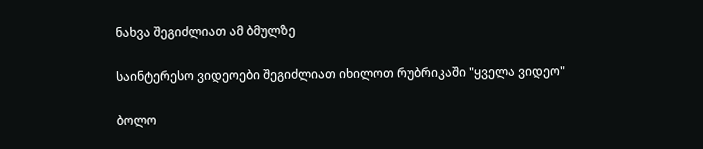ნახვა შეგიძლიათ ამ ბმულზე

საინტერესო ვიდეოები შეგიძლიათ იხილოთ რუბრიკაში "ყველა ვიდეო"

ბოლო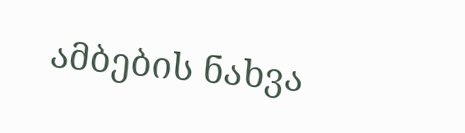ამბების ნახვა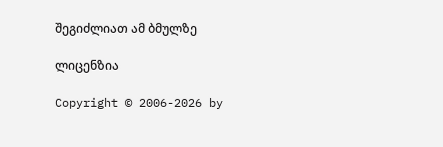შეგიძლიათ ამ ბმულზე

ლიცენზია

Copyright © 2006-2026 by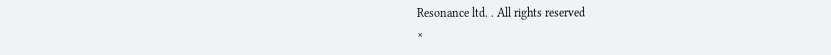Resonance ltd. . All rights reserved
×